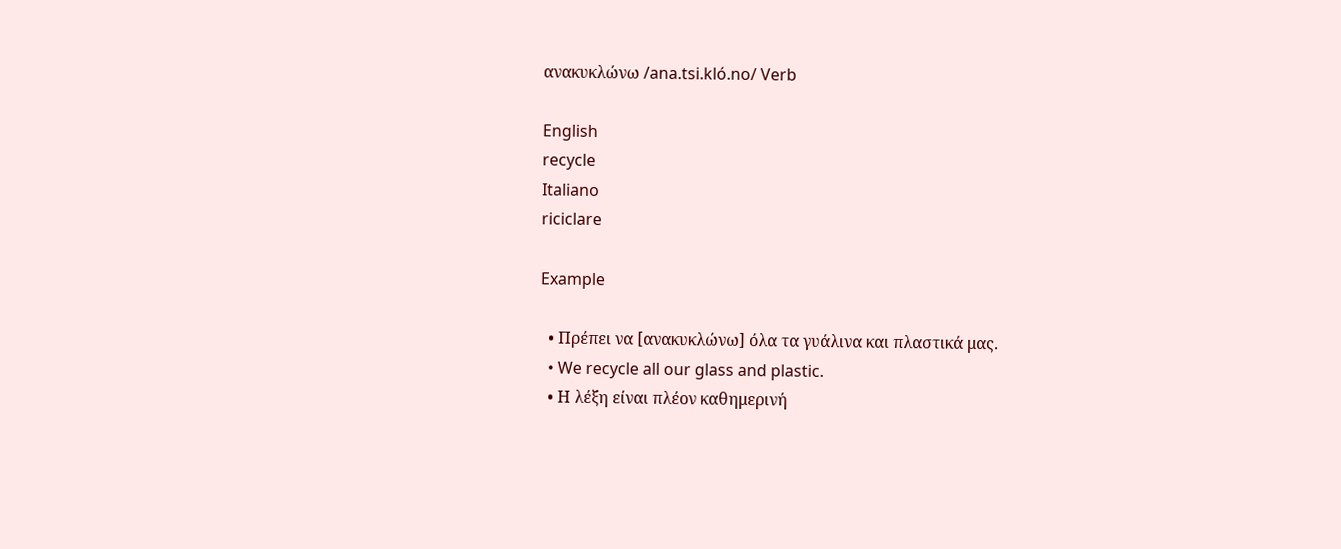ανακυκλώνω /ana.tsi.kló.no/ Verb

English
recycle
Italiano
riciclare

Example

  • Πρέπει να [ανακυκλώνω] όλα τα γυάλινα και πλαστικά μας.
  • We recycle all our glass and plastic.
  • Η λέξη είναι πλέον καθημερινή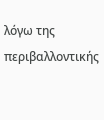λόγω της περιβαλλοντικής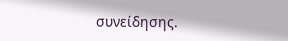συνείδησης.